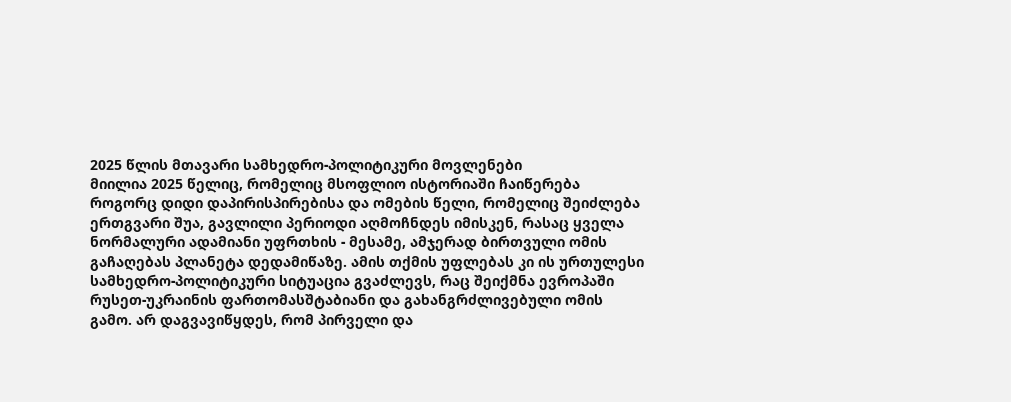2025 წლის მთავარი სამხედრო-პოლიტიკური მოვლენები
მიილია 2025 წელიც, რომელიც მსოფლიო ისტორიაში ჩაიწერება როგორც დიდი დაპირისპირებისა და ომების წელი, რომელიც შეიძლება ერთგვარი შუა, გავლილი პერიოდი აღმოჩნდეს იმისკენ, რასაც ყველა ნორმალური ადამიანი უფრთხის - მესამე, ამჯერად ბირთვული ომის გაჩაღებას პლანეტა დედამიწაზე. ამის თქმის უფლებას კი ის ურთულესი სამხედრო-პოლიტიკური სიტუაცია გვაძლევს, რაც შეიქმნა ევროპაში რუსეთ-უკრაინის ფართომასშტაბიანი და გახანგრძლივებული ომის გამო. არ დაგვავიწყდეს, რომ პირველი და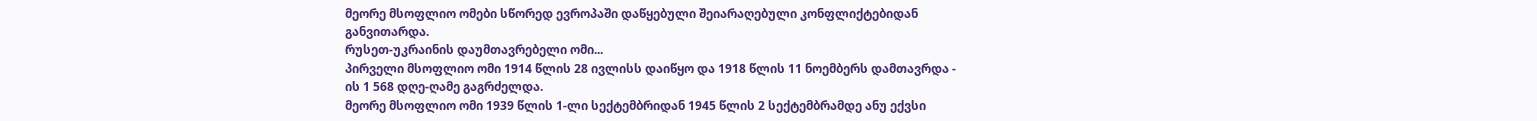მეორე მსოფლიო ომები სწორედ ევროპაში დაწყებული შეიარაღებული კონფლიქტებიდან განვითარდა.
რუსეთ-უკრაინის დაუმთავრებელი ომი...
პირველი მსოფლიო ომი 1914 წლის 28 ივლისს დაიწყო და 1918 წლის 11 ნოემბერს დამთავრდა - ის 1 568 დღე-ღამე გაგრძელდა.
მეორე მსოფლიო ომი 1939 წლის 1-ლი სექტემბრიდან 1945 წლის 2 სექტემბრამდე ანუ ექვსი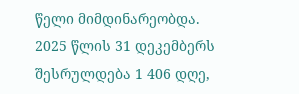წელი მიმდინარეობდა.
2025 წლის 31 დეკემბერს შესრულდება 1 406 დღე,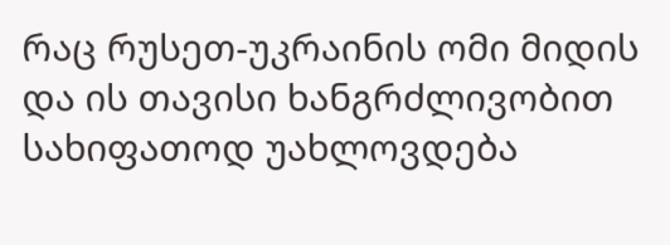რაც რუსეთ-უკრაინის ომი მიდის და ის თავისი ხანგრძლივობით სახიფათოდ უახლოვდება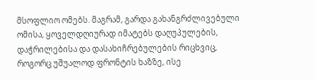მსოფლიო ომებს. მაგრამ, გარდა გახანგრძლივებული ომისა, ყოველდღიურად იმატებს დაღუპულების, დაჭრილებისა და დასახიჩრებულების რიცხვიც, როგორც უშუალოდ ფრონტის ხაზზე, ისე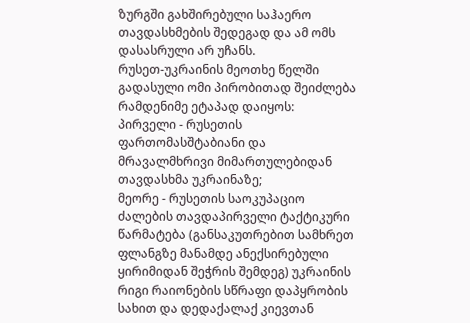ზურგში გახშირებული საჰაერო თავდასხმების შედეგად და ამ ომს დასასრული არ უჩანს.
რუსეთ-უკრაინის მეოთხე წელში გადასული ომი პირობითად შეიძლება რამდენიმე ეტაპად დაიყოს:
პირველი - რუსეთის ფართომასშტაბიანი და მრავალმხრივი მიმართულებიდან თავდასხმა უკრაინაზე;
მეორე - რუსეთის საოკუპაციო ძალების თავდაპირველი ტაქტიკური წარმატება (განსაკუთრებით სამხრეთ ფლანგზე მანამდე ანექსირებული ყირიმიდან შეჭრის შემდეგ) უკრაინის რიგი რაიონების სწრაფი დაპყრობის სახით და დედაქალაქ კიევთან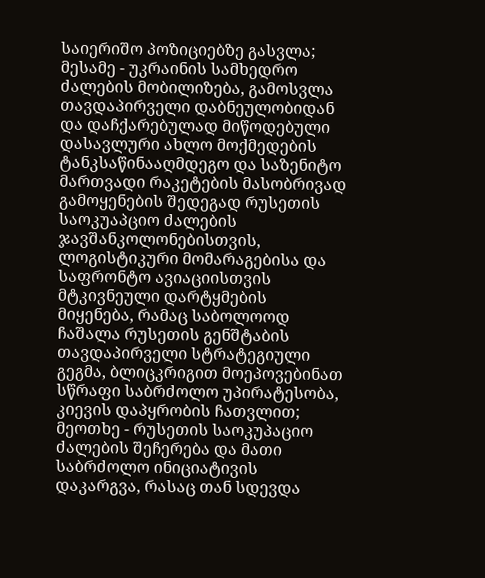საიერიშო პოზიციებზე გასვლა;
მესამე - უკრაინის სამხედრო ძალების მობილიზება, გამოსვლა თავდაპირველი დაბნეულობიდან და დაჩქარებულად მიწოდებული დასავლური ახლო მოქმედების ტანკსაწინააღმდეგო და საზენიტო მართვადი რაკეტების მასობრივად გამოყენების შედეგად რუსეთის საოკუაპციო ძალების ჯავშანკოლონებისთვის, ლოგისტიკური მომარაგებისა და საფრონტო ავიაციისთვის მტკივნეული დარტყმების მიყენება, რამაც საბოლოოდ ჩაშალა რუსეთის გენშტაბის თავდაპირველი სტრატეგიული გეგმა, ბლიცკრიგით მოეპოვებინათ სწრაფი საბრძოლო უპირატესობა, კიევის დაპყრობის ჩათვლით;
მეოთხე - რუსეთის საოკუპაციო ძალების შეჩერება და მათი საბრძოლო ინიციატივის დაკარგვა, რასაც თან სდევდა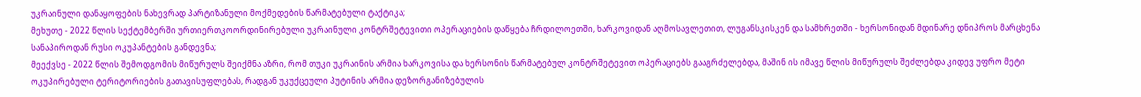უკრაინული დანაყოფების ნახევრად პარტიზანული მოქმედების წარმატებული ტაქტიკა;
მეხუთე - 2022 წლის სექტემბერში ურთიერთკოორდინირებული უკრაინული კონტრშეტევითი ოპერაციების დაწყება ჩრდილოეთში, ხარკოვიდან აღმოსავლეთით, ლუგანსკისკენ და სამხრეთში - ხერსონიდან მდინარე დნიპროს მარცხენა სანაპიროდან რუსი ოკუპანტების განდევნა;
მეექვსე - 2022 წლის შემოდგომის მიწურულს შეიქმნა აზრი, რომ თუკი უკრაინის არმია ხარკოვისა და ხერსონის წარმატებულ კონტრშეტევით ოპერაციებს გააგრძელებდა, მაშინ ის იმავე წლის მიწურულს შეძლებდა კიდევ უფრო მეტი ოკუპირებული ტერიტორიების გათავისუფლებას, რადგან უკუქცეული პუტინის არმია დეზორგანიზებულის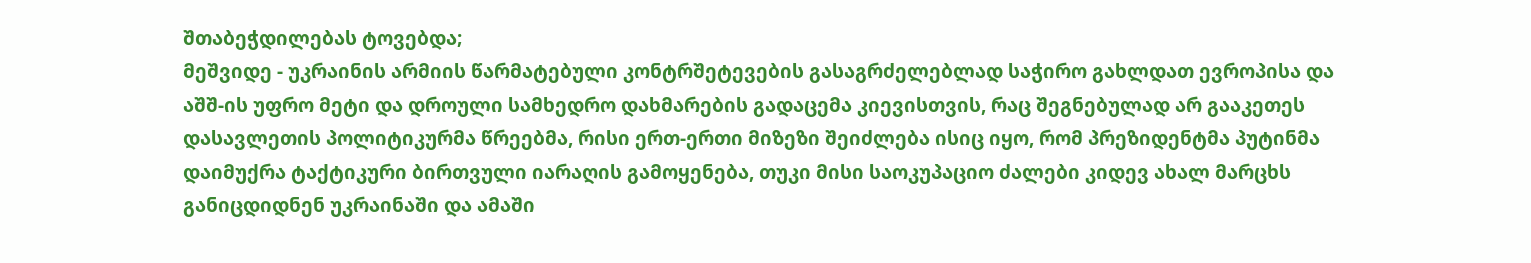შთაბეჭდილებას ტოვებდა;
მეშვიდე - უკრაინის არმიის წარმატებული კონტრშეტევების გასაგრძელებლად საჭირო გახლდათ ევროპისა და აშშ-ის უფრო მეტი და დროული სამხედრო დახმარების გადაცემა კიევისთვის, რაც შეგნებულად არ გააკეთეს დასავლეთის პოლიტიკურმა წრეებმა, რისი ერთ-ერთი მიზეზი შეიძლება ისიც იყო, რომ პრეზიდენტმა პუტინმა დაიმუქრა ტაქტიკური ბირთვული იარაღის გამოყენება, თუკი მისი საოკუპაციო ძალები კიდევ ახალ მარცხს განიცდიდნენ უკრაინაში და ამაში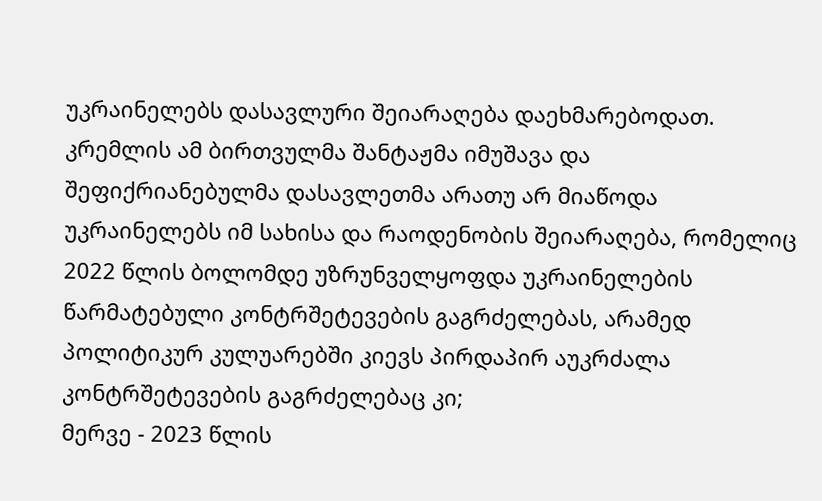უკრაინელებს დასავლური შეიარაღება დაეხმარებოდათ. კრემლის ამ ბირთვულმა შანტაჟმა იმუშავა და შეფიქრიანებულმა დასავლეთმა არათუ არ მიაწოდა უკრაინელებს იმ სახისა და რაოდენობის შეიარაღება, რომელიც 2022 წლის ბოლომდე უზრუნველყოფდა უკრაინელების წარმატებული კონტრშეტევების გაგრძელებას, არამედ პოლიტიკურ კულუარებში კიევს პირდაპირ აუკრძალა კონტრშეტევების გაგრძელებაც კი;
მერვე - 2023 წლის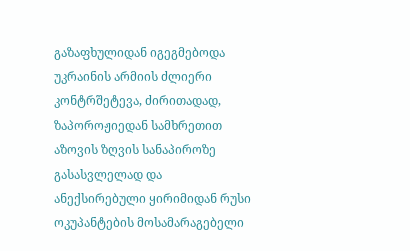გაზაფხულიდან იგეგმებოდა უკრაინის არმიის ძლიერი კონტრშეტევა, ძირითადად, ზაპოროჟიედან სამხრეთით აზოვის ზღვის სანაპიროზე გასასვლელად და ანექსირებული ყირიმიდან რუსი ოკუპანტების მოსამარაგებელი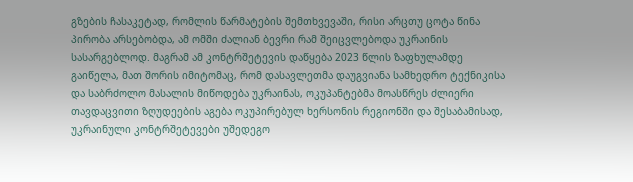გზების ჩასაკეტად, რომლის წარმატების შემთხვევაში, რისი არცთუ ცოტა წინა პირობა არსებობდა, ამ ომში ძალიან ბევრი რამ შეიცვლებოდა უკრაინის სასარგებლოდ. მაგრამ ამ კონტრშეტევის დაწყება 2023 წლის ზაფხულამდე გაიწელა, მათ შორის იმიტომაც, რომ დასავლეთმა დაუგვიანა სამხედრო ტექნიკისა და საბრძოლო მასალის მიწოდება უკრაინას, ოკუპანტებმა მოასწრეს ძლიერი თავდაცვითი ზღუდეების აგება ოკუპირებულ ხერსონის რეგიონში და შესაბამისად, უკრაინული კონტრშეტევები უშედეგო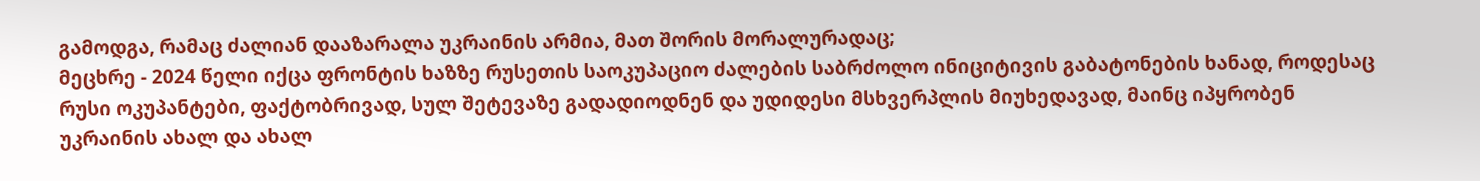გამოდგა, რამაც ძალიან დააზარალა უკრაინის არმია, მათ შორის მორალურადაც;
მეცხრე - 2024 წელი იქცა ფრონტის ხაზზე რუსეთის საოკუპაციო ძალების საბრძოლო ინიციტივის გაბატონების ხანად, როდესაც რუსი ოკუპანტები, ფაქტობრივად, სულ შეტევაზე გადადიოდნენ და უდიდესი მსხვერპლის მიუხედავად, მაინც იპყრობენ უკრაინის ახალ და ახალ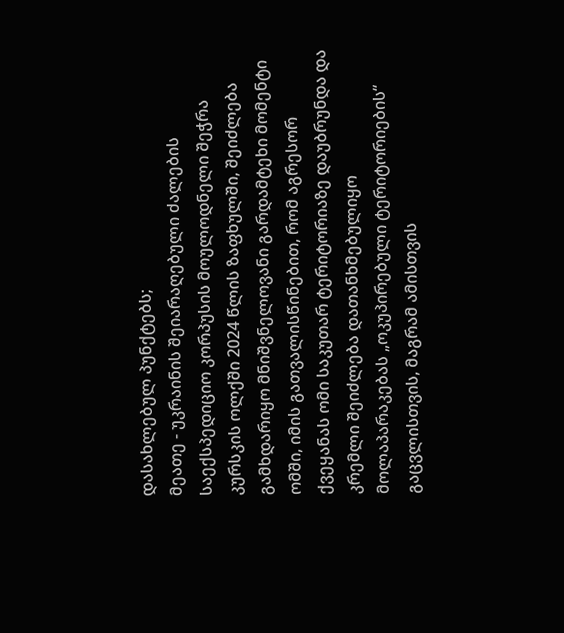დასახლებულ პუნქტებს;
მეათე - უკრაინის შეიარაღებული ძალების საექსპედიციო კორპუსის მოულოდნელი შეჭრა კურსკის ოლქში 2024 წლის ზაფხულში, შეიძლება გამხდარიყო მნიშვნელოვანი გარდამტეხი მომენტი ომში, იმის გათვალისწინებით, რომ აგრესორ ქვეყანას ომი საკუთარ ტერიტორიაზე დაუბრუნდა და კრემლი შეიძლება დათანხმებულიყო მოლაპარაკებას „ოკუპირებული ტერიტორიების“ გაცვლისთვის, მაგრამ ამისთვის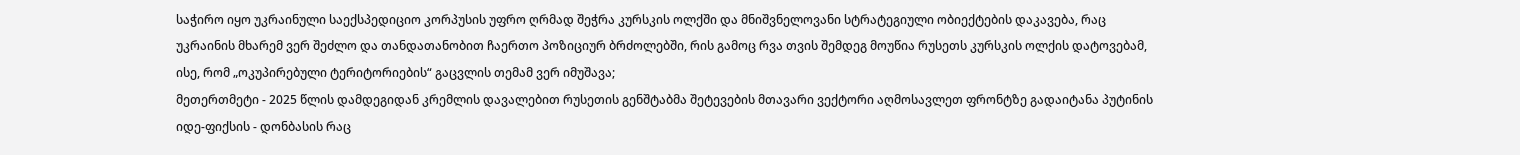საჭირო იყო უკრაინული საექსპედიციო კორპუსის უფრო ღრმად შეჭრა კურსკის ოლქში და მნიშვნელოვანი სტრატეგიული ობიექტების დაკავება, რაც უკრაინის მხარემ ვერ შეძლო და თანდათანობით ჩაერთო პოზიციურ ბრძოლებში, რის გამოც რვა თვის შემდეგ მოუწია რუსეთს კურსკის ოლქის დატოვებამ, ისე, რომ „ოკუპირებული ტერიტორიების“ გაცვლის თემამ ვერ იმუშავა;
მეთერთმეტი - 2025 წლის დამდეგიდან კრემლის დავალებით რუსეთის გენშტაბმა შეტევების მთავარი ვექტორი აღმოსავლეთ ფრონტზე გადაიტანა პუტინის იდე-ფიქსის - დონბასის რაც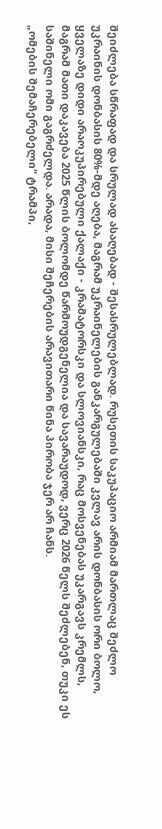შეიძლება სწრაფად და სრულად ასაღებად - შესასრულებლად. რუსეთის საკუპაციო არმიამ მართლაც შეძლო უკრაინის დონბასის 80%-მდე აღება, მაგრამ უკრაინელების განკარგულებაში კვლავ არის დონბასის ორი ბოლო, ყველაზე დიდი არაოკუპირებული ქალაქი - კრამატორსკი და სლოვიანსკი, რაც მოსვენებას უკარგავს კრემლს, მაგრამ მათი დაკავება 2025 წლის ბოლომდე წარმოუდგენელია და სავარაუდოდ, ვერც 2026 წელს შეძლებენ, თუკი ეს საშინელი ომი გაგრძელდა. არადა, მისი შეჩერების არავითარი წინა პირობა ჯერ არ ჩანს.
„ომების შემაჩერებელი“ ტრამპი,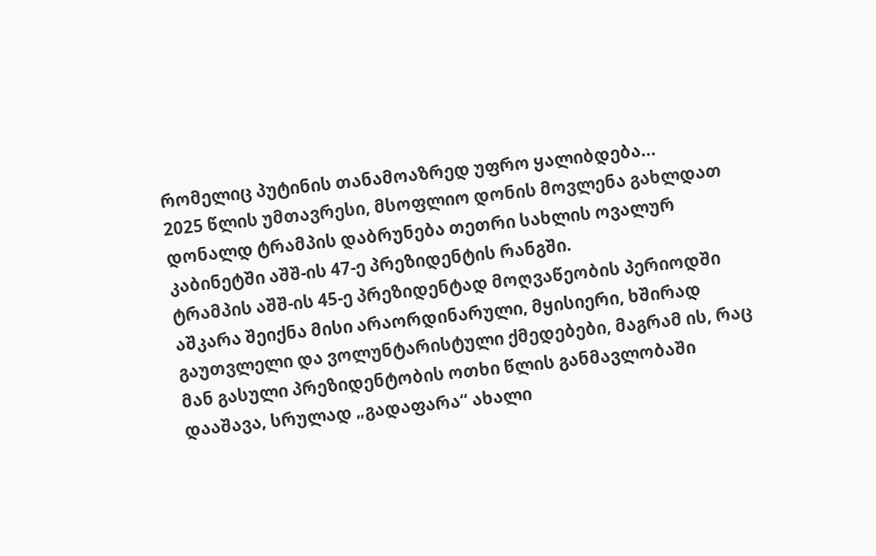რომელიც პუტინის თანამოაზრედ უფრო ყალიბდება...
2025 წლის უმთავრესი, მსოფლიო დონის მოვლენა გახლდათ დონალდ ტრამპის დაბრუნება თეთრი სახლის ოვალურ კაბინეტში აშშ-ის 47-ე პრეზიდენტის რანგში.
ტრამპის აშშ-ის 45-ე პრეზიდენტად მოღვაწეობის პერიოდში აშკარა შეიქნა მისი არაორდინარული, მყისიერი, ხშირად გაუთვლელი და ვოლუნტარისტული ქმედებები, მაგრამ ის, რაც მან გასული პრეზიდენტობის ოთხი წლის განმავლობაში დააშავა, სრულად „გადაფარა“ ახალი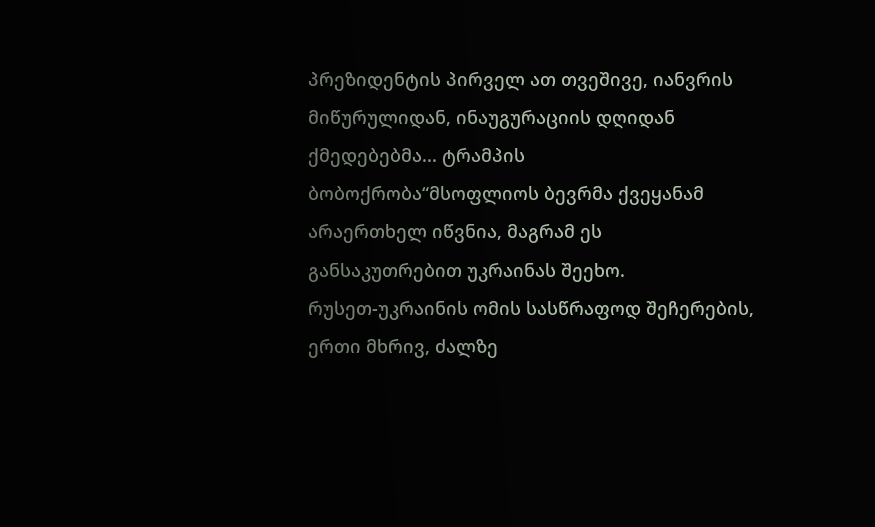პრეზიდენტის პირველ ათ თვეშივე, იანვრის მიწურულიდან, ინაუგურაციის დღიდან ქმედებებმა... ტრამპის ბობოქრობა“მსოფლიოს ბევრმა ქვეყანამ არაერთხელ იწვნია, მაგრამ ეს განსაკუთრებით უკრაინას შეეხო.
რუსეთ-უკრაინის ომის სასწრაფოდ შეჩერების, ერთი მხრივ, ძალზე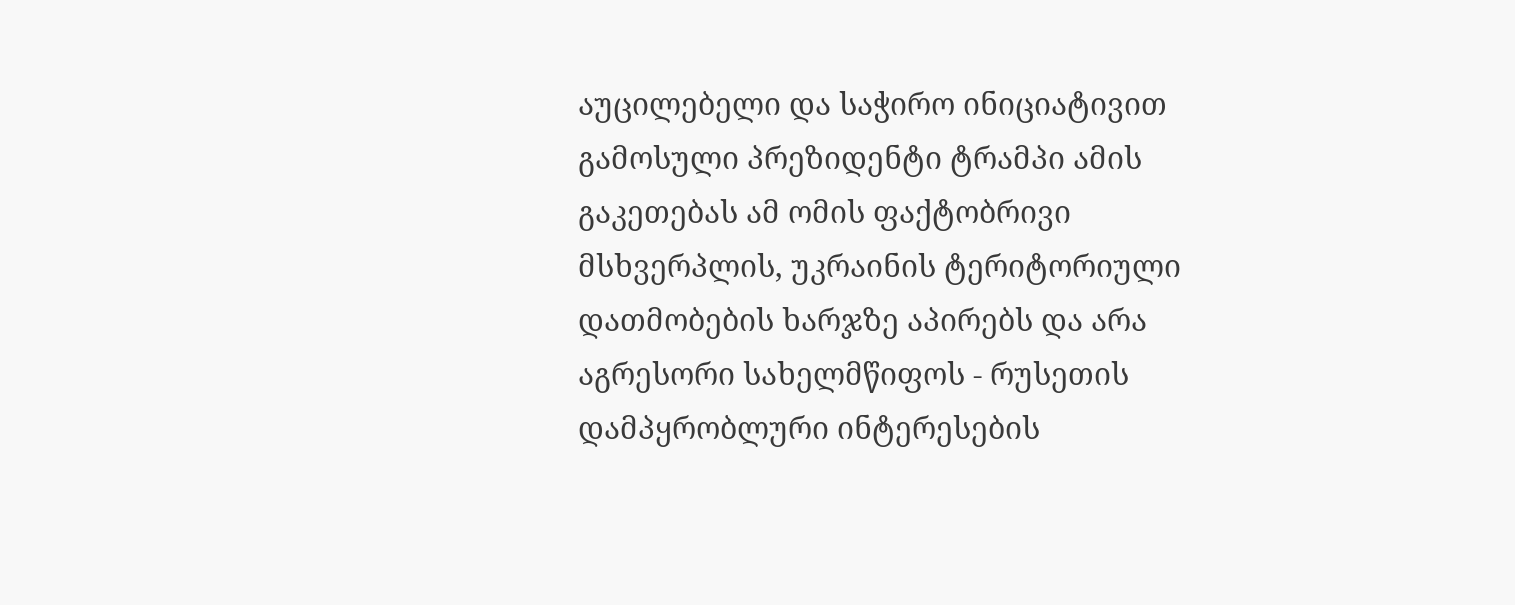აუცილებელი და საჭირო ინიციატივით გამოსული პრეზიდენტი ტრამპი ამის გაკეთებას ამ ომის ფაქტობრივი მსხვერპლის, უკრაინის ტერიტორიული დათმობების ხარჯზე აპირებს და არა აგრესორი სახელმწიფოს - რუსეთის დამპყრობლური ინტერესების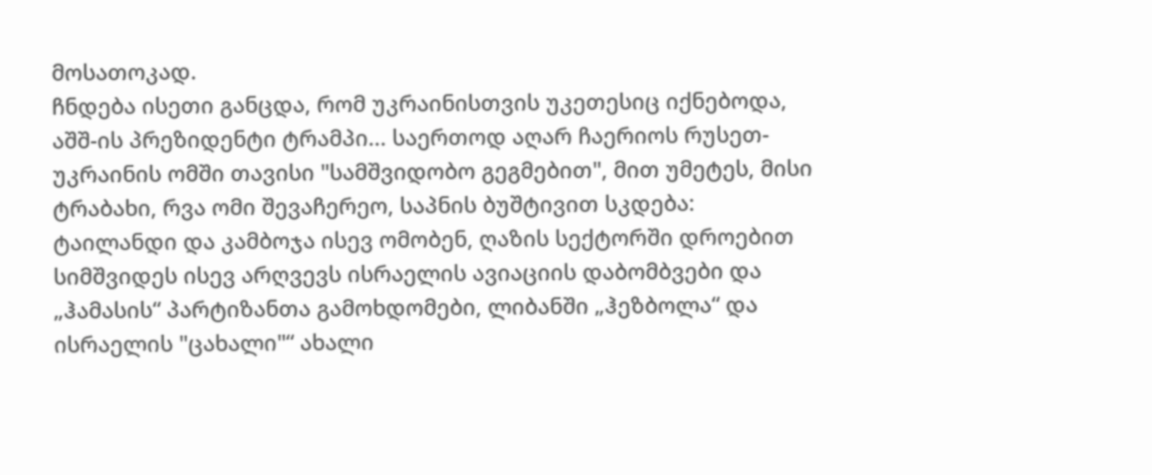მოსათოკად.
ჩნდება ისეთი განცდა, რომ უკრაინისთვის უკეთესიც იქნებოდა, აშშ-ის პრეზიდენტი ტრამპი... საერთოდ აღარ ჩაერიოს რუსეთ-უკრაინის ომში თავისი "სამშვიდობო გეგმებით", მით უმეტეს, მისი ტრაბახი, რვა ომი შევაჩერეო, საპნის ბუშტივით სკდება: ტაილანდი და კამბოჯა ისევ ომობენ, ღაზის სექტორში დროებით სიმშვიდეს ისევ არღვევს ისრაელის ავიაციის დაბომბვები და „ჰამასის“ პარტიზანთა გამოხდომები, ლიბანში „ჰეზბოლა“ და ისრაელის "ცახალი"“ ახალი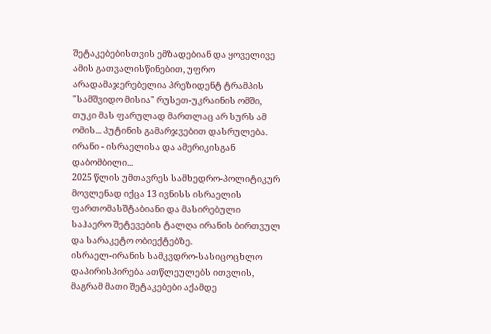შეტაკებებისთვის ემზადებიან და ყოველივე ამის გათვალისწინებით, უფრო არადამაჯერებელია პრეზიდენტ ტრამპის "სამშვიდო მისია" რუსეთ-უკრაინის ომში, თუკი მას ფარულად მართლაც არ სურს ამ ომის... პუტინის გამარჯვებით დასრულება.
ირანი - ისრაელისა და ამერიკისგან დაბომბილი...
2025 წლის უმთავრეს სამხედრო-პოლიტიკურ მოვლენად იქცა 13 ივნისს ისრაელის ფართომასშტაბიანი და მასირებული საჰაერო შეტევების ტალღა ირანის ბირთვულ და სარაკეტო ობიექტებზე.
ისრაელ-ირანის სამკვდრო-სასიცოცხლო დაპირისპირება ათწლეულებს ითვლის, მაგრამ მათი შეტაკებები აქამდე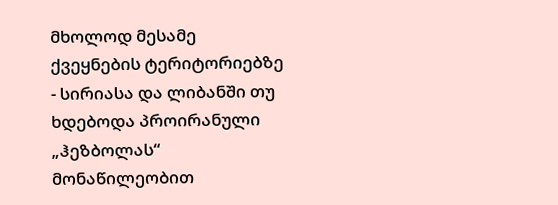მხოლოდ მესამე ქვეყნების ტერიტორიებზე - სირიასა და ლიბანში თუ ხდებოდა პროირანული „ჰეზბოლას“ მონაწილეობით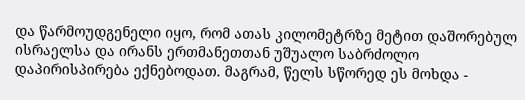და წარმოუდგენელი იყო, რომ ათას კილომეტრზე მეტით დაშორებულ ისრაელსა და ირანს ერთმანეთთან უშუალო საბრძოლო დაპირისპირება ექნებოდათ. მაგრამ, წელს სწორედ ეს მოხდა -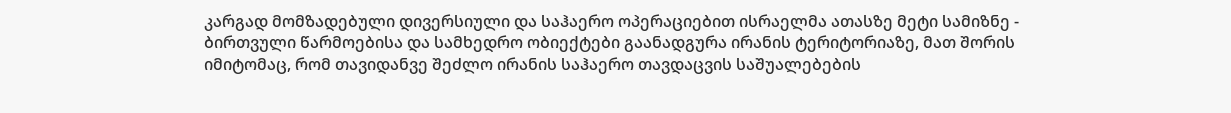კარგად მომზადებული დივერსიული და საჰაერო ოპერაციებით ისრაელმა ათასზე მეტი სამიზნე - ბირთვული წარმოებისა და სამხედრო ობიექტები გაანადგურა ირანის ტერიტორიაზე, მათ შორის იმიტომაც, რომ თავიდანვე შეძლო ირანის საჰაერო თავდაცვის საშუალებების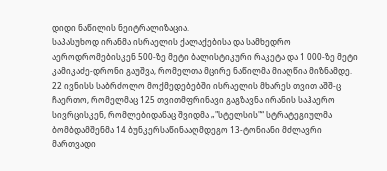დიდი ნაწილის ნეიტრალიზაცია.
საპასუხოდ ირანმა ისრაელის ქალაქებისა და სამხედრო აეროდრომებისკენ 500-ზე მეტი ბალისტიკური რაკეტა და 1 000-ზე მეტი კამიკაძე-დრონი გაუშვა, რომელთა მცირე ნაწილმა მიაღწია მიზნამდე.
22 ივნისს საბრძოლო მოქმედებებში ისრაელის მხარეს თვით აშშ-ც ჩაერთო, რომელმაც 125 თვითმფრინავი გაგზავნა ირანის საჰაერო სივრცისკენ, რომლებიდანაც შვიდმა „"სტელსის"“ სტრატეგიულმა ბომბდამშენმა 14 ბუნკერსაწინააღმდეგო 13-ტონიანი მძლავრი მართვადი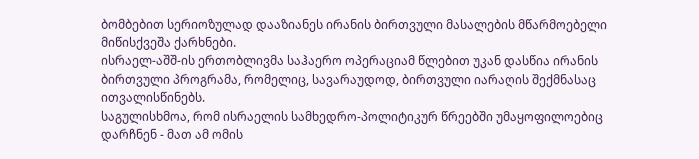ბომბებით სერიოზულად დააზიანეს ირანის ბირთვული მასალების მწარმოებელი მიწისქვეშა ქარხნები.
ისრაელ-აშშ-ის ერთობლივმა საჰაერო ოპერაციამ წლებით უკან დასწია ირანის ბირთვული პროგრამა, რომელიც, სავარაუდოდ, ბირთვული იარაღის შექმნასაც ითვალისწინებს.
საგულისხმოა, რომ ისრაელის სამხედრო-პოლიტიკურ წრეებში უმაყოფილოებიც დარჩნენ - მათ ამ ომის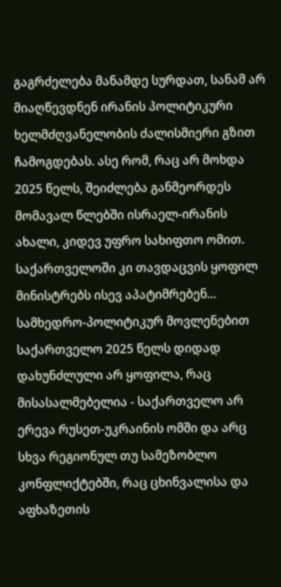გაგრძელება მანამდე სურდათ, სანამ არ მიაღწევდნენ ირანის პოლიტიკური ხელმძღვანელობის ძალისმიერი გზით ჩამოგდებას. ასე რომ, რაც არ მოხდა 2025 წელს, შეიძლება განმეორდეს მომავალ წლებში ისრაელ-ირანის ახალი, კიდევ უფრო სახიფთო ომით.
საქართველოში კი თავდაცვის ყოფილ მინისტრებს ისევ აპატიმრებენ...
სამხედრო-პოლიტიკურ მოვლენებით საქართველო 2025 წელს დიდად დახუნძლული არ ყოფილა, რაც მისასალმებელია - საქართველო არ ერევა რუსეთ-უკრაინის ომში და არც სხვა რეგიონულ თუ სამეზობლო კონფლიქტებში, რაც ცხინვალისა და აფხაზეთის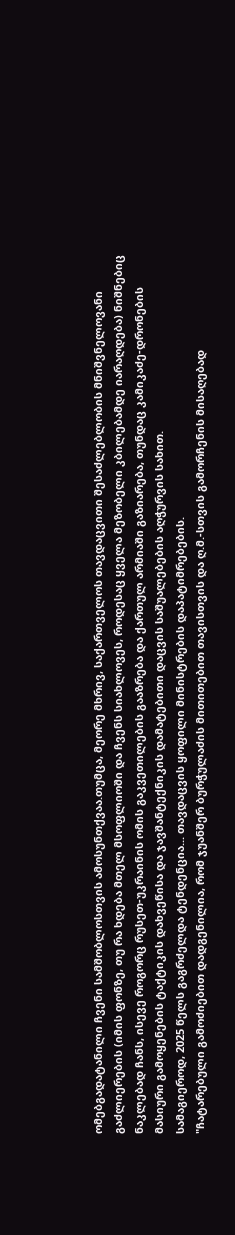ომებგადატანილი ჩვენი სამშობლოსთვის ამოსუნთქვაა.თუმცა, მეორე მხრივ, საქართველოს თავდაცვითი შესაძლებლობის მნიშვნელოვანი გაძლიერების (იმის ფონზე, თუ რა ხდება მთელ მსოფლიოში და ჩვენს სიახლოვეს, როდესაც ყველა მეზობელი კბილებამდე იარაღდება) ნიშნებიც ნაკლებად ჩანს, ისევე როგორც რუსეთ-უკრაინის ომის გაკვეთილების გააზრება და ქართულ არმიაში გაზიარება, თუნდაც კამიკაძე-დრონების მასიური გამოყენების ტაქტიკის დახვეწისა და ჯავშანტექნიკის დამატებითი დაცვის საშუალებების აღჭურვის სახით.
სამაგიეროდ, 2025 წელს გაგრძელდა ტენდენცია... თავდაცვის ყოფილი მინისტრების დაპატიმრებების.
"ჩატარებული გამოძიებით დადგენილია, რომ ჯუანშერ ბურჭულაძის მითითებით თავისთვის და ღ.მ.-სთვის გამორჩენის მისაღებად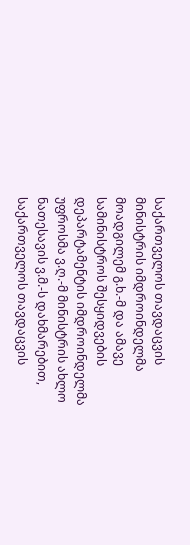საქართველოს თავდაცვის მინისტრის იმდროინდელმა მოადგილემ გ.ხ.-მ და ამავე სამინისტროს შესყიდვების დეპარტამენტის იმდროინდელმა უფროსმა ვ.ღ.-მ მინისტრის ახლო ნათესავის ვ.მ.-ს დახმარებით, საქართველოს თავდაცვის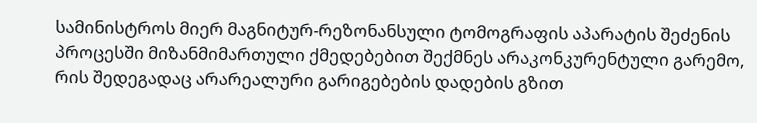სამინისტროს მიერ მაგნიტურ-რეზონანსული ტომოგრაფის აპარატის შეძენის პროცესში მიზანმიმართული ქმედებებით შექმნეს არაკონკურენტული გარემო, რის შედეგადაც არარეალური გარიგებების დადების გზით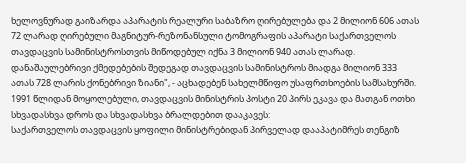ხელოვნურად გაიზარდა აპარატის რეალური საბაზრო ღირებულება და 2 მილიონ 606 ათას 72 ლარად ღირებული მაგნიტურ-რეზონანსული ტომოგრაფის აპარატი საქართველოს თავდაცვის სამინისტროსთვის მიწოდებულ იქნა 3 მილიონ 940 ათას ლარად. დანაშაულებრივი ქმედებების შედეგად თავდაცვის სამინისტროს მიადგა მილიონ 333 ათას 728 ლარის ქონებრივი ზიანი", - აცხადებენ სახელმწიფო უსაფრთხოების სამსახურში.
1991 წლიდან მოყოლებული, თავდაცვის მინისტრის პოსტი 20 პირს ეკავა და მათგან ოთხი სხვადასხვა დროს და სხვადასხვა ბრალდებით დააკავეს:
საქართველოს თავდაცვის ყოფილი მინისტრებიდან პირველად დააპატიმრეს თენგიზ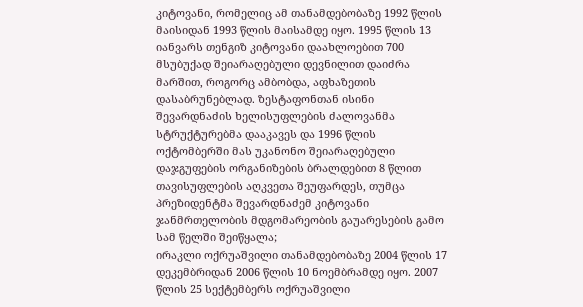კიტოვანი, რომელიც ამ თანამდებობაზე 1992 წლის მაისიდან 1993 წლის მაისამდე იყო. 1995 წლის 13 იანვარს თენგიზ კიტოვანი დაახლოებით 700 მსუბუქად შეიარაღებული დევნილით დაიძრა მარშით, როგორც ამბობდა, აფხაზეთის დასაბრუნებლად. ზესტაფონთან ისინი შევარდნაძის ხელისუფლების ძალოვანმა სტრუქტურებმა დააკავეს და 1996 წლის ოქტომბერში მას უკანონო შეიარაღებული დაჯგუფების ორგანიზების ბრალდებით 8 წლით თავისუფლების აღკვეთა შეუფარდეს, თუმცა პრეზიდენტმა შევარდნაძემ კიტოვანი ჯანმრთელობის მდგომარეობის გაუარესების გამო სამ წელში შეიწყალა;
ირაკლი ოქრუაშვილი თანამდებობაზე 2004 წლის 17 დეკემბრიდან 2006 წლის 10 ნოემბრამდე იყო. 2007 წლის 25 სექტემბერს ოქრუაშვილი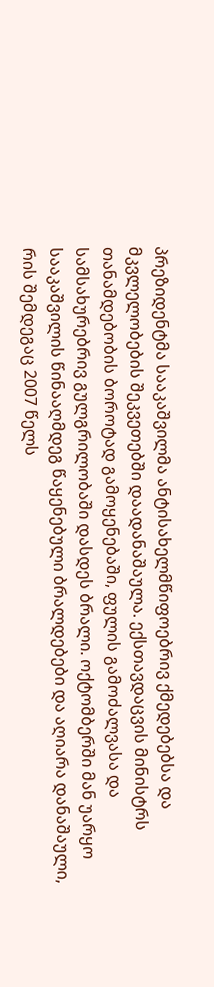პრეზიდენტმა სააკაშვილმა ანტისახელმწიფოებრივ ქმედებებსა და მკვლელობების შეკვეთებში დაადანაშაულა. ექსთავდაცვის მინისტრს თანამდებობის ბოროტად გამოყენებაში, ფულის გამოძალვასა და სამსახურებრივ გულგრილობაში დასდეს ბრალი. ოქტომბერში მან უარყო სააკაშვილის წინააღმდეგ წაყენებული ბრალდებები და აღიარა დანაშაული, რის შემდეგაც 2007 წელს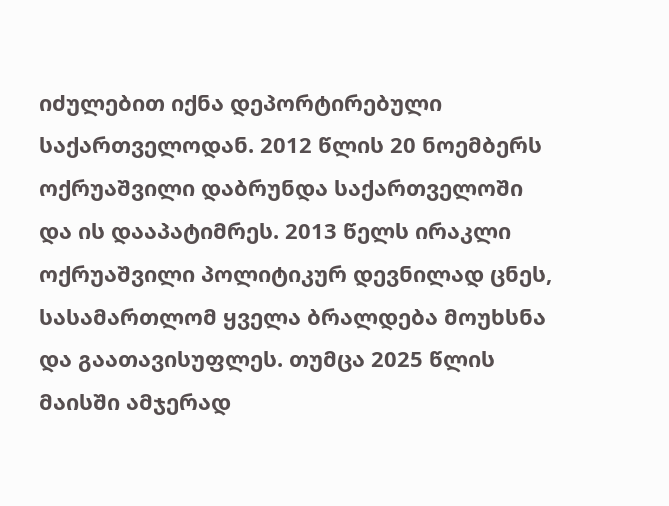იძულებით იქნა დეპორტირებული საქართველოდან. 2012 წლის 20 ნოემბერს ოქრუაშვილი დაბრუნდა საქართველოში და ის დააპატიმრეს. 2013 წელს ირაკლი ოქრუაშვილი პოლიტიკურ დევნილად ცნეს, სასამართლომ ყველა ბრალდება მოუხსნა და გაათავისუფლეს. თუმცა 2025 წლის მაისში ამჯერად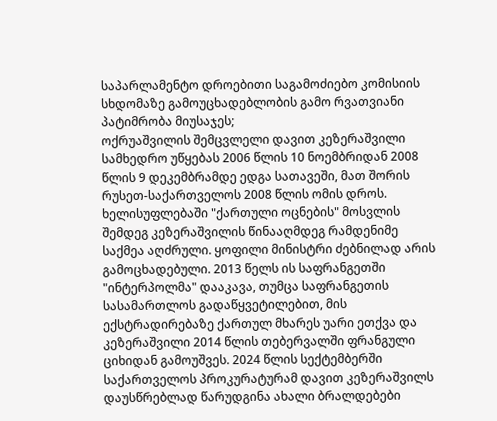საპარლამენტო დროებითი საგამოძიებო კომისიის სხდომაზე გამოუცხადებლობის გამო რვათვიანი პატიმრობა მიუსაჯეს;
ოქრუაშვილის შემცვლელი დავით კეზერაშვილი სამხედრო უწყებას 2006 წლის 10 ნოემბრიდან 2008 წლის 9 დეკემბრამდე ედგა სათავეში, მათ შორის რუსეთ-საქართველოს 2008 წლის ომის დროს.
ხელისუფლებაში "ქართული ოცნების" მოსვლის შემდეგ კეზერაშვილის წინააღმდეგ რამდენიმე საქმეა აღძრული. ყოფილი მინისტრი ძებნილად არის გამოცხადებული. 2013 წელს ის საფრანგეთში "ინტერპოლმა" დააკავა, თუმცა საფრანგეთის სასამართლოს გადაწყვეტილებით, მის ექსტრადირებაზე ქართულ მხარეს უარი ეთქვა და კეზერაშვილი 2014 წლის თებერვალში ფრანგული ციხიდან გამოუშვეს. 2024 წლის სექტემბერში საქართველოს პროკურატურამ დავით კეზერაშვილს დაუსწრებლად წარუდგინა ახალი ბრალდებები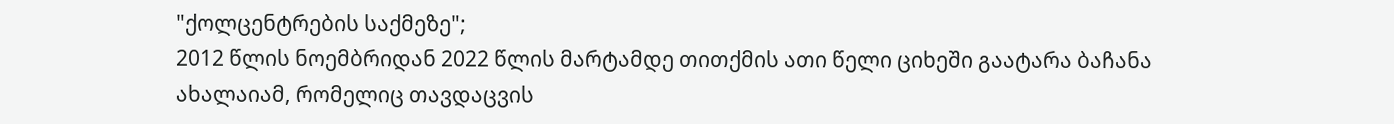"ქოლცენტრების საქმეზე";
2012 წლის ნოემბრიდან 2022 წლის მარტამდე თითქმის ათი წელი ციხეში გაატარა ბაჩანა ახალაიამ, რომელიც თავდაცვის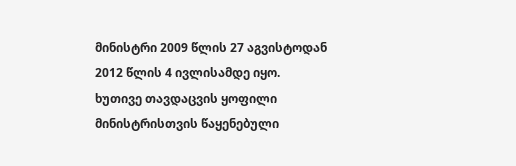მინისტრი 2009 წლის 27 აგვისტოდან 2012 წლის 4 ივლისამდე იყო.
ხუთივე თავდაცვის ყოფილი მინისტრისთვის წაყენებული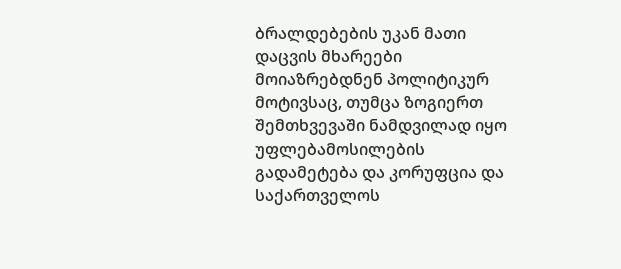ბრალდებების უკან მათი დაცვის მხარეები მოიაზრებდნენ პოლიტიკურ მოტივსაც, თუმცა ზოგიერთ შემთხვევაში ნამდვილად იყო უფლებამოსილების გადამეტება და კორუფცია და საქართველოს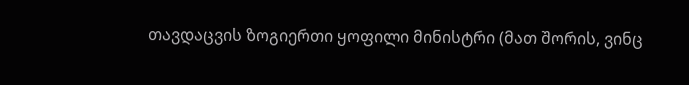თავდაცვის ზოგიერთი ყოფილი მინისტრი (მათ შორის, ვინც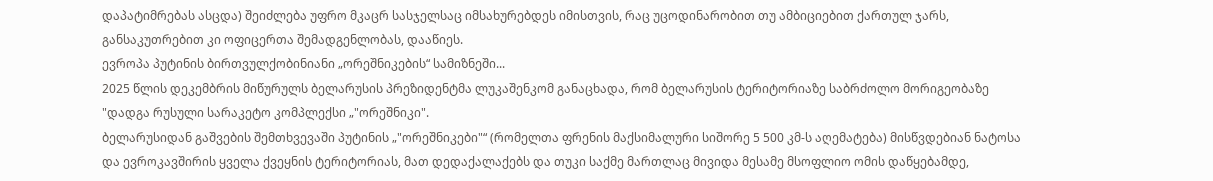დაპატიმრებას ასცდა) შეიძლება უფრო მკაცრ სასჯელსაც იმსახურებდეს იმისთვის, რაც უცოდინარობით თუ ამბიციებით ქართულ ჯარს, განსაკუთრებით კი ოფიცერთა შემადგენლობას, დააწიეს.
ევროპა პუტინის ბირთვულქობინიანი „ორეშნიკების“ სამიზნეში...
2025 წლის დეკემბრის მიწურულს ბელარუსის პრეზიდენტმა ლუკაშენკომ განაცხადა, რომ ბელარუსის ტერიტორიაზე საბრძოლო მორიგეობაზე "დადგა რუსული სარაკეტო კომპლექსი „"ორეშნიკი".
ბელარუსიდან გაშვების შემთხვევაში პუტინის „"ორეშნიკები"“ (რომელთა ფრენის მაქსიმალური სიშორე 5 500 კმ-ს აღემატება) მისწვდებიან ნატოსა და ევროკავშირის ყველა ქვეყნის ტერიტორიას, მათ დედაქალაქებს და თუკი საქმე მართლაც მივიდა მესამე მსოფლიო ომის დაწყებამდე,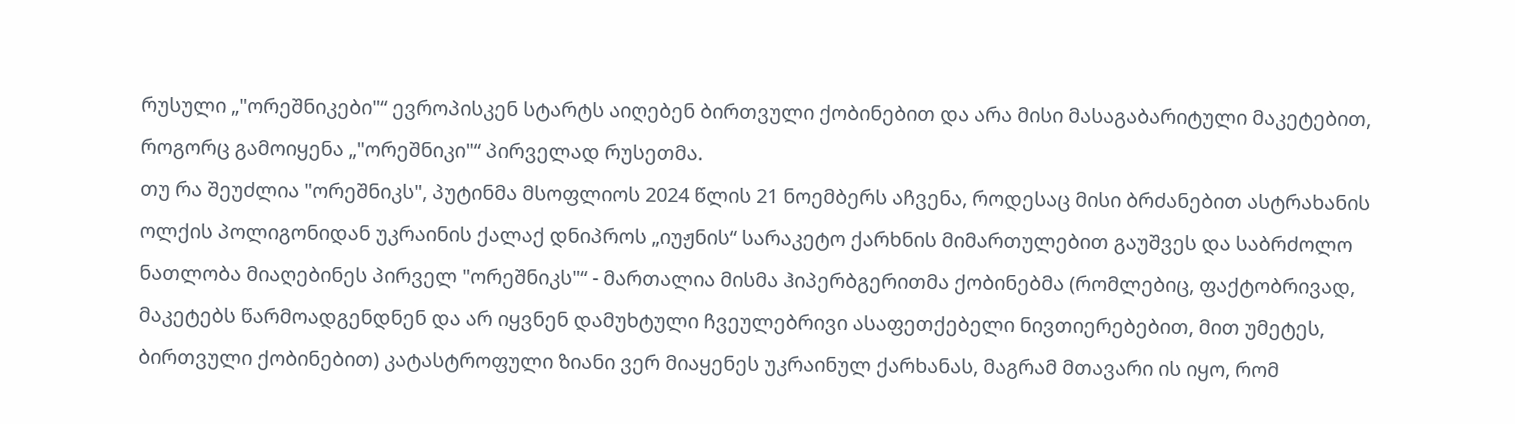რუსული „"ორეშნიკები"“ ევროპისკენ სტარტს აიღებენ ბირთვული ქობინებით და არა მისი მასაგაბარიტული მაკეტებით, როგორც გამოიყენა „"ორეშნიკი"“ პირველად რუსეთმა.
თუ რა შეუძლია "ორეშნიკს", პუტინმა მსოფლიოს 2024 წლის 21 ნოემბერს აჩვენა, როდესაც მისი ბრძანებით ასტრახანის ოლქის პოლიგონიდან უკრაინის ქალაქ დნიპროს „იუჟნის“ სარაკეტო ქარხნის მიმართულებით გაუშვეს და საბრძოლო ნათლობა მიაღებინეს პირველ "ორეშნიკს"“ - მართალია მისმა ჰიპერბგერითმა ქობინებმა (რომლებიც, ფაქტობრივად, მაკეტებს წარმოადგენდნენ და არ იყვნენ დამუხტული ჩვეულებრივი ასაფეთქებელი ნივთიერებებით, მით უმეტეს, ბირთვული ქობინებით) კატასტროფული ზიანი ვერ მიაყენეს უკრაინულ ქარხანას, მაგრამ მთავარი ის იყო, რომ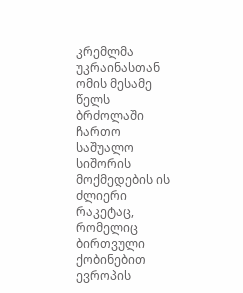კრემლმა უკრაინასთან ომის მესამე წელს ბრძოლაში ჩართო საშუალო სიშორის მოქმედების ის ძლიერი რაკეტაც, რომელიც ბირთვული ქობინებით ევროპის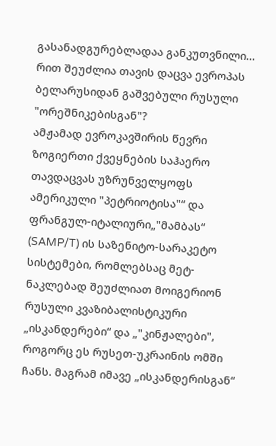გასანადგურებლადაა განკუთვნილი...
რით შეუძლია თავის დაცვა ევროპას ბელარუსიდან გაშვებული რუსული "ორეშნიკებისგან"?
ამჟამად ევროკავშირის წევრი ზოგიერთი ქვეყნების საჰაერო თავდაცვას უზრუნველყოფს ამერიკული "პეტრიოტისა"“ და ფრანგულ-იტალიური„"მამბას“ (SAMP/T) ის საზენიტო-სარაკეტო სისტემები, რომლებსაც მეტ-ნაკლებად შეუძლიათ მოიგერიონ რუსული კვაზიბალისტიკური „ისკანდერები“ და „"კინჟალები", როგორც ეს რუსეთ-უკრაინის ომში ჩანს. მაგრამ იმავე „ისკანდერისგან“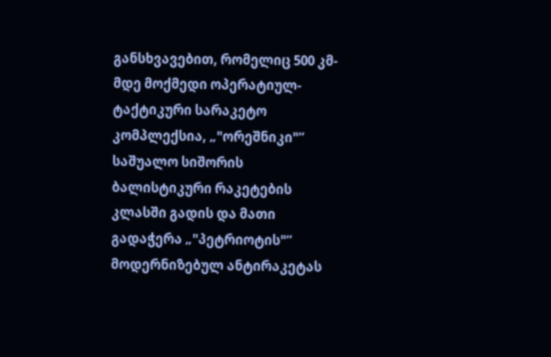განსხვავებით, რომელიც 500 კმ-მდე მოქმედი ოპერატიულ-ტაქტიკური სარაკეტო კომპლექსია, „"ორეშნიკი"“ საშუალო სიშორის ბალისტიკური რაკეტების კლასში გადის და მათი გადაჭერა „"პეტრიოტის"“ მოდერნიზებულ ანტირაკეტას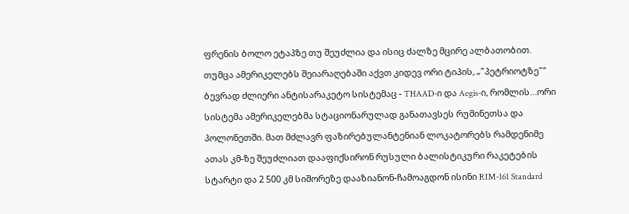ფრენის ბოლო ეტაპზე თუ შეუძლია და ისიც ძალზე მცირე ალბათობით.
თუმცა ამერიკელებს შეიარაღებაში აქვთ კიდევ ორი ტიპის, „"პეტრიოტზე"“ ბევრად ძლიერი ანტისარაკეტო სისტემაც - THAAD-ი და Aegis-ი, რომლის…ორი სისტემა ამერიკელებმა სტაციონარულად განათავსეს რუმინეთსა და პოლონეთში. მათ მძლავრ ფაზირებულანტენიან ლოკატორებს რამდენიმე ათას კმ-ზე შეუძლიათ დააფიქსირონ რუსული ბალისტიკური რაკეტების სტარტი და 2 500 კმ სიშორეზე დააზიანონ-ჩამოაგდონ ისინი RIM-161 Standard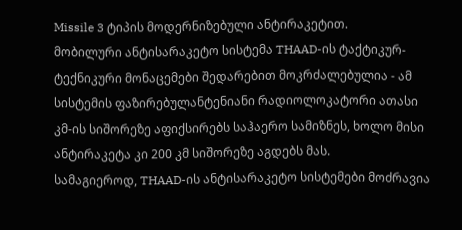Missile 3 ტიპის მოდერნიზებული ანტირაკეტით.
მობილური ანტისარაკეტო სისტემა THAAD-ის ტაქტიკურ-ტექნიკური მონაცემები შედარებით მოკრძალებულია - ამ სისტემის ფაზირებულანტენიანი რადიოლოკატორი ათასი კმ-ის სიშორეზე აფიქსირებს საჰაერო სამიზნეს, ხოლო მისი ანტირაკეტა კი 200 კმ სიშორეზე აგდებს მას.
სამაგიეროდ, THAAD-ის ანტისარაკეტო სისტემები მოძრავია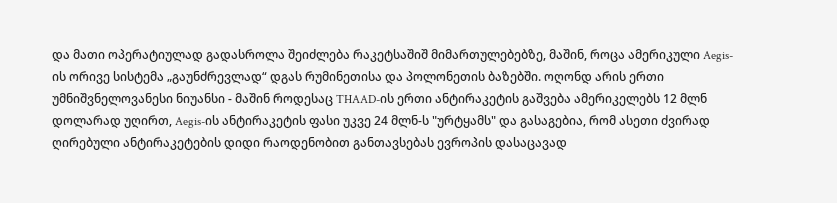და მათი ოპერატიულად გადასროლა შეიძლება რაკეტსაშიშ მიმართულებებზე, მაშინ, როცა ამერიკული Aegis-ის ორივე სისტემა „გაუნძრევლად“ დგას რუმინეთისა და პოლონეთის ბაზებში. ოღონდ არის ერთი უმნიშვნელოვანესი ნიუანსი - მაშინ როდესაც THAAD-ის ერთი ანტირაკეტის გაშვება ამერიკელებს 12 მლნ დოლარად უღირთ, Aegis-ის ანტირაკეტის ფასი უკვე 24 მლნ-ს "ურტყამს" და გასაგებია, რომ ასეთი ძვირად ღირებული ანტირაკეტების დიდი რაოდენობით განთავსებას ევროპის დასაცავად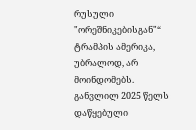რუსული "ორეშნიკებისგან"“ ტრამპის ამერიკა, უბრალოდ, არ მოინდომებს.
განვლილ 2025 წელს დაწყებული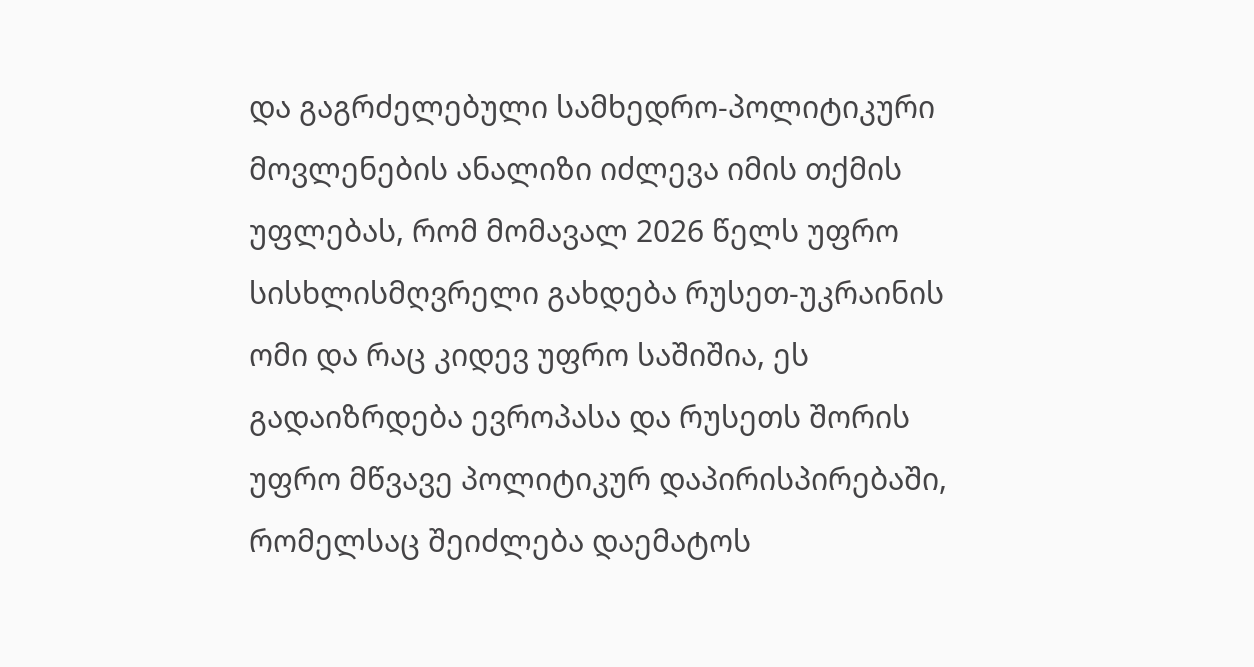და გაგრძელებული სამხედრო-პოლიტიკური მოვლენების ანალიზი იძლევა იმის თქმის უფლებას, რომ მომავალ 2026 წელს უფრო სისხლისმღვრელი გახდება რუსეთ-უკრაინის ომი და რაც კიდევ უფრო საშიშია, ეს გადაიზრდება ევროპასა და რუსეთს შორის უფრო მწვავე პოლიტიკურ დაპირისპირებაში, რომელსაც შეიძლება დაემატოს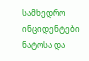სამხედრო ინციდენტები ნატოსა და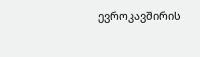ევროკავშირის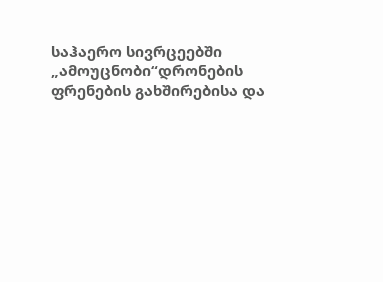საჰაერო სივრცეებში „ამოუცნობი“დრონების ფრენების გახშირებისა და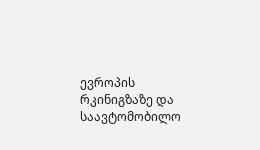ევროპის რკინიგზაზე და საავტომობილო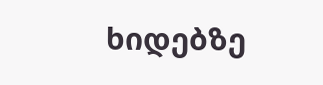ხიდებზე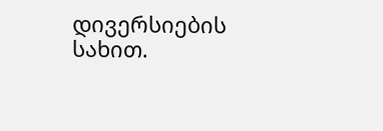დივერსიების სახით.